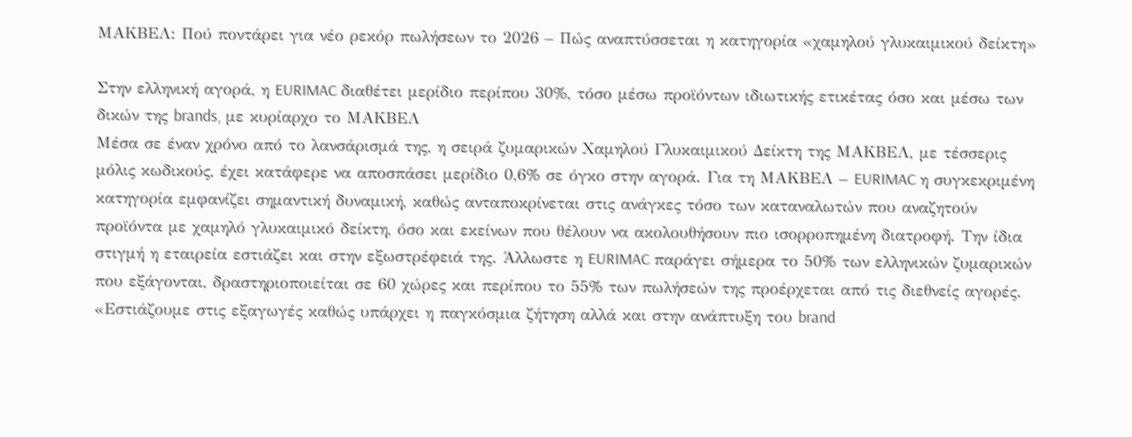ΜΑΚΒΕΛ: Πού ποντάρει για νέο ρεκόρ πωλήσεων το 2026 – Πώς αναπτύσσεται η κατηγορία «χαμηλού γλυκαιμικού δείκτη»

Στην ελληνική αγορά, η EURIMAC διαθέτει μερίδιο περίπου 30%, τόσο μέσω προϊόντων ιδιωτικής ετικέτας όσο και μέσω των δικών της brands, με κυρίαρχο το ΜΑΚΒΕΛ
Μέσα σε έναν χρόνο από το λανσάρισμά της, η σειρά ζυμαρικών Χαμηλού Γλυκαιμικού Δείκτη της ΜΑΚΒΕΛ, με τέσσερις μόλις κωδικούς, έχει κατάφερε να αποσπάσει μερίδιο 0,6% σε όγκο στην αγορά. Για τη ΜΑΚΒΕΛ – EURIMAC η συγκεκριμένη κατηγορία εμφανίζει σημαντική δυναμική, καθώς ανταποκρίνεται στις ανάγκες τόσο των καταναλωτών που αναζητούν προϊόντα με χαμηλό γλυκαιμικό δείκτη, όσο και εκείνων που θέλουν να ακολουθήσουν πιο ισορροπημένη διατροφή. Την ίδια στιγμή η εταιρεία εστιάζει και στην εξωστρέφειά της. Άλλωστε η EURIMAC παράγει σήμερα το 50% των ελληνικών ζυμαρικών που εξάγονται, δραστηριοποιείται σε 60 χώρες και περίπου το 55% των πωλήσεών της προέρχεται από τις διεθνείς αγορές.
«Εστιάζουμε στις εξαγωγές καθώς υπάρχει η παγκόσμια ζήτηση αλλά και στην ανάπτυξη του brand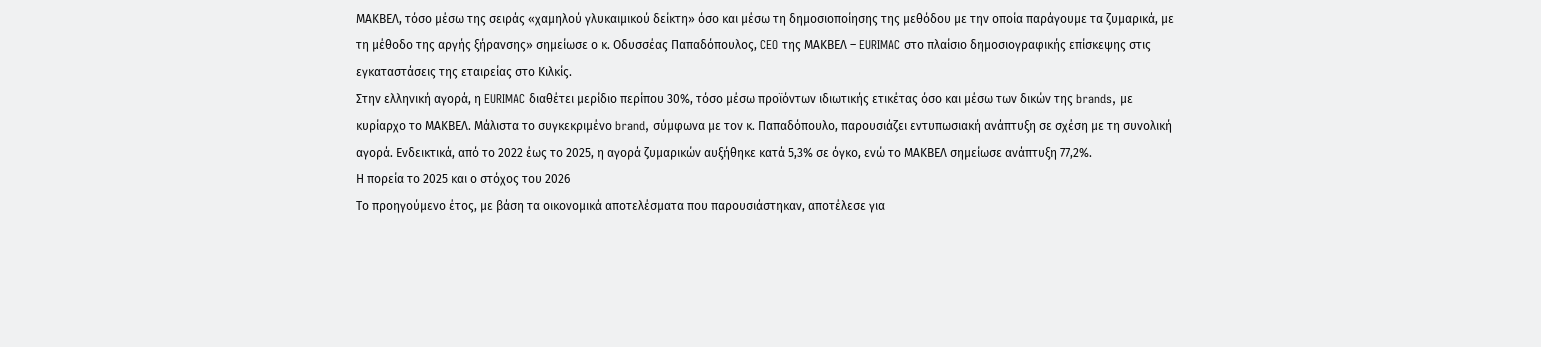ΜΑΚΒΕΛ, τόσο μέσω της σειράς «χαμηλού γλυκαιμικού δείκτη» όσο και μέσω τη δημοσιοποίησης της μεθόδου με την οποία παράγουμε τα ζυμαρικά, με τη μέθοδο της αργής ξήρανσης» σημείωσε ο κ. Οδυσσέας Παπαδόπουλος, CEO της ΜΑΚΒΕΛ – EURIMAC στο πλαίσιο δημοσιογραφικής επίσκεψης στις εγκαταστάσεις της εταιρείας στο Κιλκίς.
Στην ελληνική αγορά, η EURIMAC διαθέτει μερίδιο περίπου 30%, τόσο μέσω προϊόντων ιδιωτικής ετικέτας όσο και μέσω των δικών της brands, με κυρίαρχο το ΜΑΚΒΕΛ. Μάλιστα το συγκεκριμένο brand, σύμφωνα με τον κ. Παπαδόπουλο, παρουσιάζει εντυπωσιακή ανάπτυξη σε σχέση με τη συνολική αγορά. Ενδεικτικά, από το 2022 έως το 2025, η αγορά ζυμαρικών αυξήθηκε κατά 5,3% σε όγκο, ενώ το ΜΑΚΒΕΛ σημείωσε ανάπτυξη 77,2%.
Η πορεία το 2025 και ο στόχος του 2026
Το προηγούμενο έτος, με βάση τα οικονομικά αποτελέσματα που παρουσιάστηκαν, αποτέλεσε για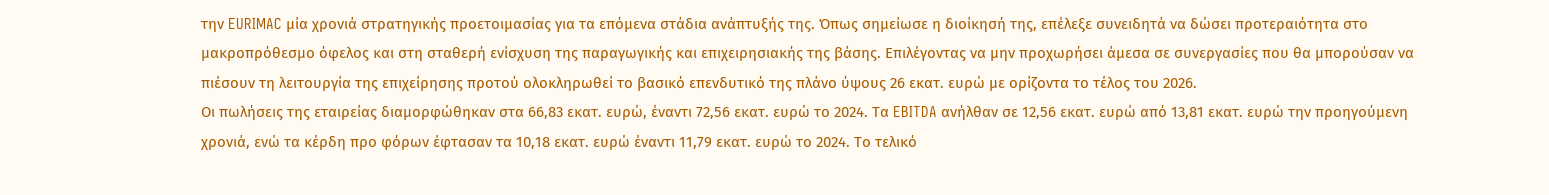την EURIMAC μία χρονιά στρατηγικής προετοιμασίας για τα επόμενα στάδια ανάπτυξής της. Όπως σημείωσε η διοίκησή της, επέλεξε συνειδητά να δώσει προτεραιότητα στο μακροπρόθεσμο όφελος και στη σταθερή ενίσχυση της παραγωγικής και επιχειρησιακής της βάσης. Επιλέγοντας να μην προχωρήσει άμεσα σε συνεργασίες που θα μπορούσαν να πιέσουν τη λειτουργία της επιχείρησης προτού ολοκληρωθεί το βασικό επενδυτικό της πλάνο ύψους 26 εκατ. ευρώ με ορίζοντα το τέλος του 2026.
Οι πωλήσεις της εταιρείας διαμορφώθηκαν στα 66,83 εκατ. ευρώ, έναντι 72,56 εκατ. ευρώ το 2024. Τα EBITDA ανήλθαν σε 12,56 εκατ. ευρώ από 13,81 εκατ. ευρώ την προηγούμενη χρονιά, ενώ τα κέρδη προ φόρων έφτασαν τα 10,18 εκατ. ευρώ έναντι 11,79 εκατ. ευρώ το 2024. Το τελικό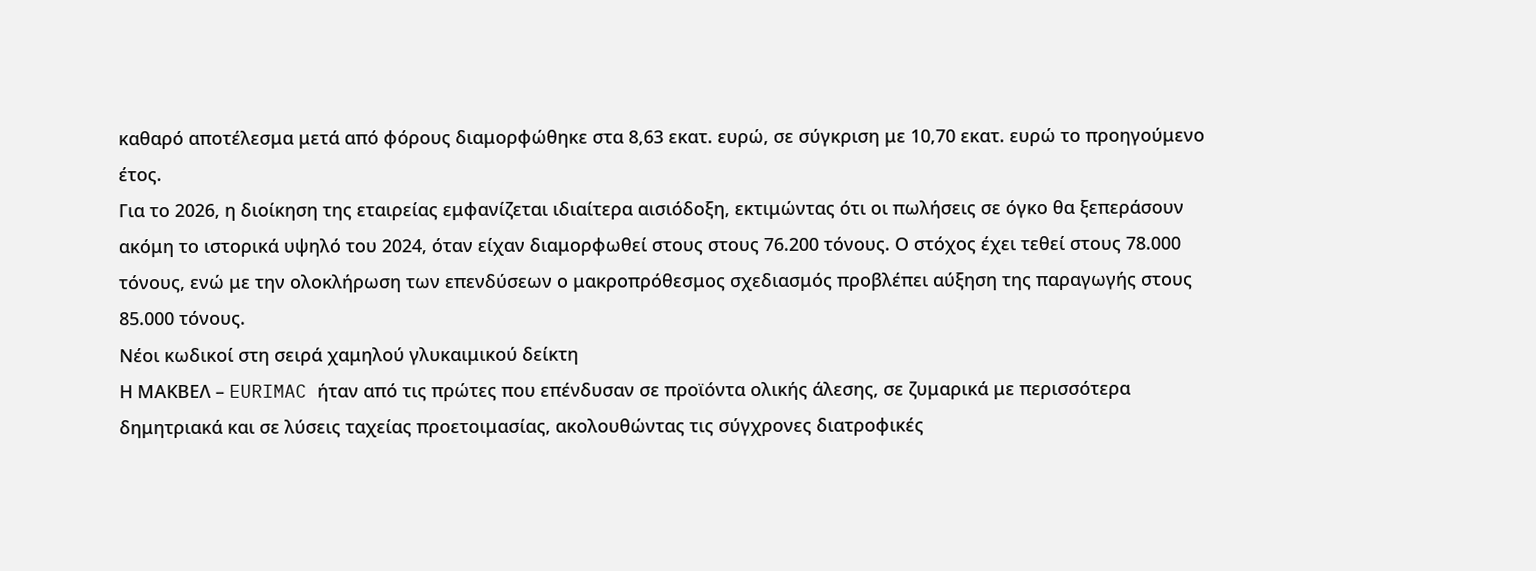καθαρό αποτέλεσμα μετά από φόρους διαμορφώθηκε στα 8,63 εκατ. ευρώ, σε σύγκριση με 10,70 εκατ. ευρώ το προηγούμενο έτος.
Για το 2026, η διοίκηση της εταιρείας εμφανίζεται ιδιαίτερα αισιόδοξη, εκτιμώντας ότι οι πωλήσεις σε όγκο θα ξεπεράσουν ακόμη το ιστορικά υψηλό του 2024, όταν είχαν διαμορφωθεί στους στους 76.200 τόνους. Ο στόχος έχει τεθεί στους 78.000 τόνους, ενώ με την ολοκλήρωση των επενδύσεων ο μακροπρόθεσμος σχεδιασμός προβλέπει αύξηση της παραγωγής στους 85.000 τόνους.
Νέοι κωδικοί στη σειρά χαμηλού γλυκαιμικού δείκτη
Η ΜΑΚΒΕΛ – EURIMAC ήταν από τις πρώτες που επένδυσαν σε προϊόντα ολικής άλεσης, σε ζυμαρικά με περισσότερα δημητριακά και σε λύσεις ταχείας προετοιμασίας, ακολουθώντας τις σύγχρονες διατροφικές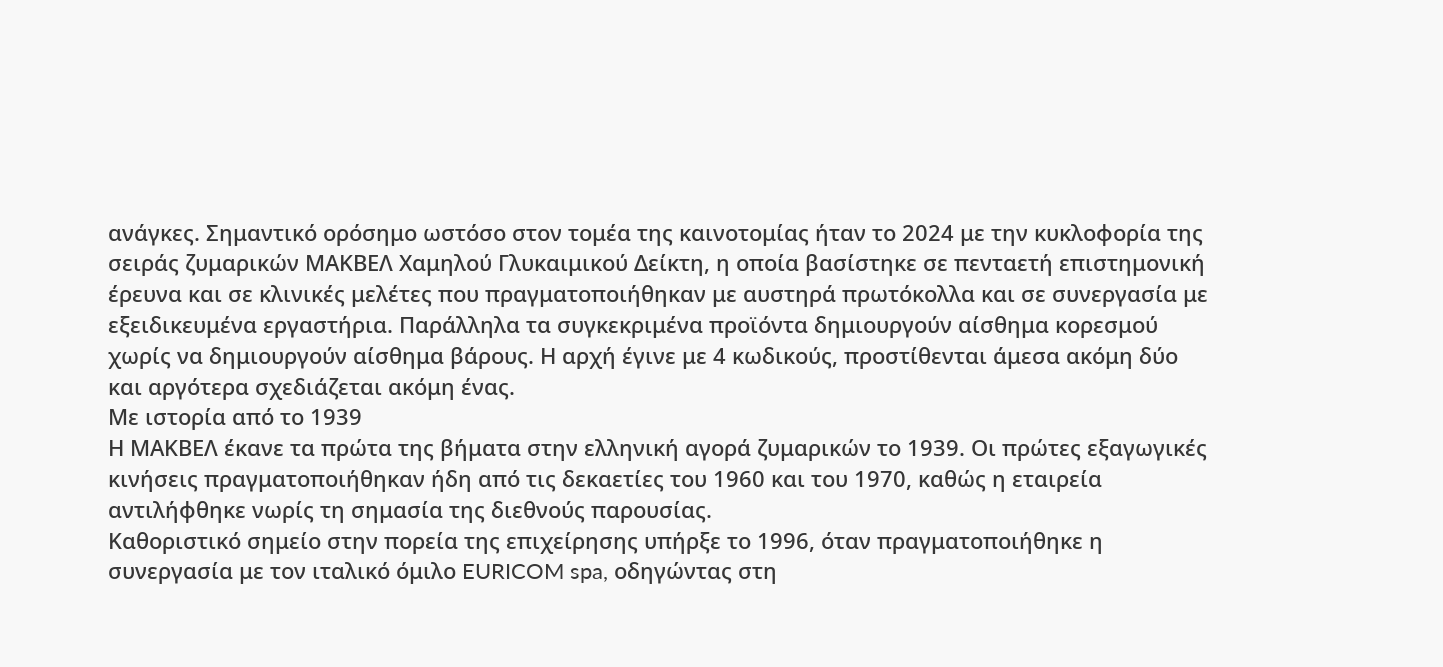ανάγκες. Σημαντικό ορόσημο ωστόσο στον τομέα της καινοτομίας ήταν το 2024 με την κυκλοφορία της σειράς ζυμαρικών ΜΑΚΒΕΛ Χαμηλού Γλυκαιμικού Δείκτη, η οποία βασίστηκε σε πενταετή επιστημονική έρευνα και σε κλινικές μελέτες που πραγματοποιήθηκαν με αυστηρά πρωτόκολλα και σε συνεργασία με εξειδικευμένα εργαστήρια. Παράλληλα τα συγκεκριμένα προϊόντα δημιουργούν αίσθημα κορεσμού χωρίς να δημιουργούν αίσθημα βάρους. Η αρχή έγινε με 4 κωδικούς, προστίθενται άμεσα ακόμη δύο και αργότερα σχεδιάζεται ακόμη ένας.
Με ιστορία από το 1939
Η ΜΑΚΒΕΛ έκανε τα πρώτα της βήματα στην ελληνική αγορά ζυμαρικών το 1939. Οι πρώτες εξαγωγικές κινήσεις πραγματοποιήθηκαν ήδη από τις δεκαετίες του 1960 και του 1970, καθώς η εταιρεία αντιλήφθηκε νωρίς τη σημασία της διεθνούς παρουσίας.
Καθοριστικό σημείο στην πορεία της επιχείρησης υπήρξε το 1996, όταν πραγματοποιήθηκε η συνεργασία με τον ιταλικό όμιλο EURICOM spa, οδηγώντας στη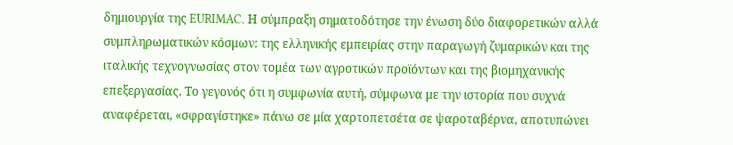δημιουργία της EURIMAC. Η σύμπραξη σηματοδότησε την ένωση δύο διαφορετικών αλλά συμπληρωματικών κόσμων: της ελληνικής εμπειρίας στην παραγωγή ζυμαρικών και της ιταλικής τεχνογνωσίας στον τομέα των αγροτικών προϊόντων και της βιομηχανικής επεξεργασίας. Το γεγονός ότι η συμφωνία αυτή, σύμφωνα με την ιστορία που συχνά αναφέρεται, «σφραγίστηκε» πάνω σε μία χαρτοπετσέτα σε ψαροταβέρνα, αποτυπώνει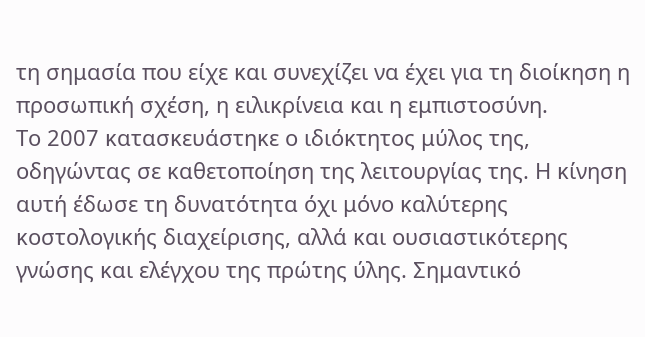τη σημασία που είχε και συνεχίζει να έχει για τη διοίκηση η προσωπική σχέση, η ειλικρίνεια και η εμπιστοσύνη.
Το 2007 κατασκευάστηκε ο ιδιόκτητος μύλος της, οδηγώντας σε καθετοποίηση της λειτουργίας της. Η κίνηση αυτή έδωσε τη δυνατότητα όχι μόνο καλύτερης κοστολογικής διαχείρισης, αλλά και ουσιαστικότερης γνώσης και ελέγχου της πρώτης ύλης. Σημαντικό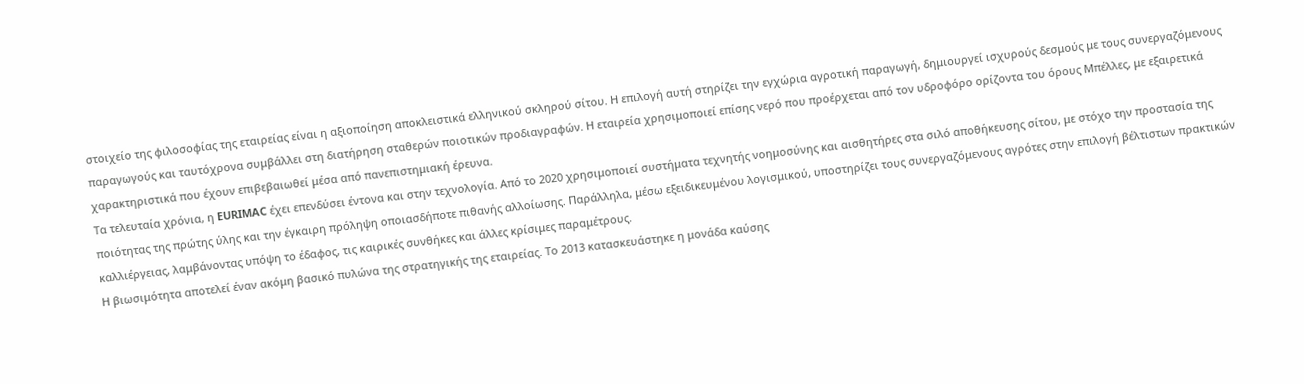στοιχείο της φιλοσοφίας της εταιρείας είναι η αξιοποίηση αποκλειστικά ελληνικού σκληρού σίτου. Η επιλογή αυτή στηρίζει την εγχώρια αγροτική παραγωγή, δημιουργεί ισχυρούς δεσμούς με τους συνεργαζόμενους παραγωγούς και ταυτόχρονα συμβάλλει στη διατήρηση σταθερών ποιοτικών προδιαγραφών. Η εταιρεία χρησιμοποιεί επίσης νερό που προέρχεται από τον υδροφόρο ορίζοντα του όρους Μπέλλες, με εξαιρετικά χαρακτηριστικά που έχουν επιβεβαιωθεί μέσα από πανεπιστημιακή έρευνα.
Τα τελευταία χρόνια, η EURIMAC έχει επενδύσει έντονα και στην τεχνολογία. Από το 2020 χρησιμοποιεί συστήματα τεχνητής νοημοσύνης και αισθητήρες στα σιλό αποθήκευσης σίτου, με στόχο την προστασία της ποιότητας της πρώτης ύλης και την έγκαιρη πρόληψη οποιασδήποτε πιθανής αλλοίωσης. Παράλληλα, μέσω εξειδικευμένου λογισμικού, υποστηρίζει τους συνεργαζόμενους αγρότες στην επιλογή βέλτιστων πρακτικών καλλιέργειας, λαμβάνοντας υπόψη το έδαφος, τις καιρικές συνθήκες και άλλες κρίσιμες παραμέτρους.
Η βιωσιμότητα αποτελεί έναν ακόμη βασικό πυλώνα της στρατηγικής της εταιρείας. Το 2013 κατασκευάστηκε η μονάδα καύσης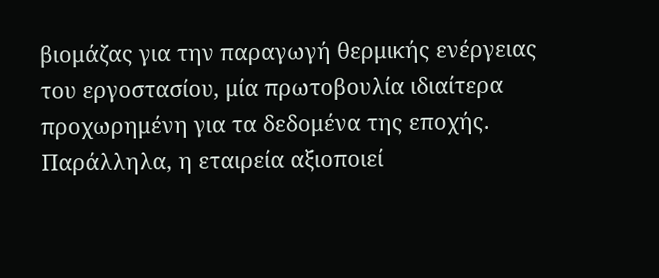βιομάζας για την παραγωγή θερμικής ενέργειας του εργοστασίου, μία πρωτοβουλία ιδιαίτερα προχωρημένη για τα δεδομένα της εποχής. Παράλληλα, η εταιρεία αξιοποιεί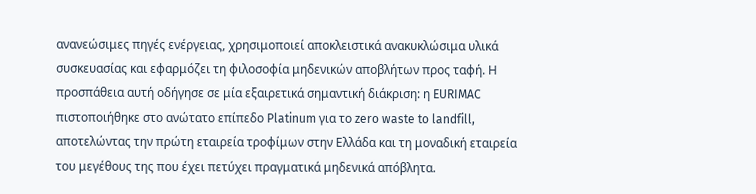ανανεώσιμες πηγές ενέργειας, χρησιμοποιεί αποκλειστικά ανακυκλώσιμα υλικά συσκευασίας και εφαρμόζει τη φιλοσοφία μηδενικών αποβλήτων προς ταφή. Η προσπάθεια αυτή οδήγησε σε μία εξαιρετικά σημαντική διάκριση: η EURIMAC πιστοποιήθηκε στο ανώτατο επίπεδο Platinum για το zero waste to landfill, αποτελώντας την πρώτη εταιρεία τροφίμων στην Ελλάδα και τη μοναδική εταιρεία του μεγέθους της που έχει πετύχει πραγματικά μηδενικά απόβλητα.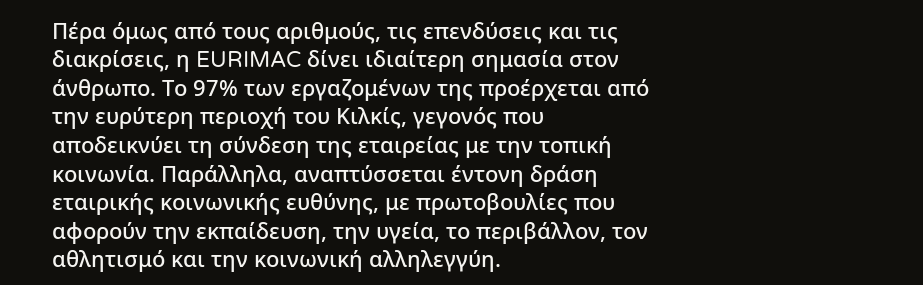Πέρα όμως από τους αριθμούς, τις επενδύσεις και τις διακρίσεις, η EURIMAC δίνει ιδιαίτερη σημασία στον άνθρωπο. Το 97% των εργαζομένων της προέρχεται από την ευρύτερη περιοχή του Κιλκίς, γεγονός που αποδεικνύει τη σύνδεση της εταιρείας με την τοπική κοινωνία. Παράλληλα, αναπτύσσεται έντονη δράση εταιρικής κοινωνικής ευθύνης, με πρωτοβουλίες που αφορούν την εκπαίδευση, την υγεία, το περιβάλλον, τον αθλητισμό και την κοινωνική αλληλεγγύη.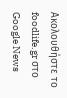Ακολουθήστε το foodlife.gr στο Google News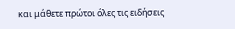και μάθετε πρώτοι όλες τις ειδήσεις